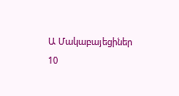Ա Մակաբայեցիներ
10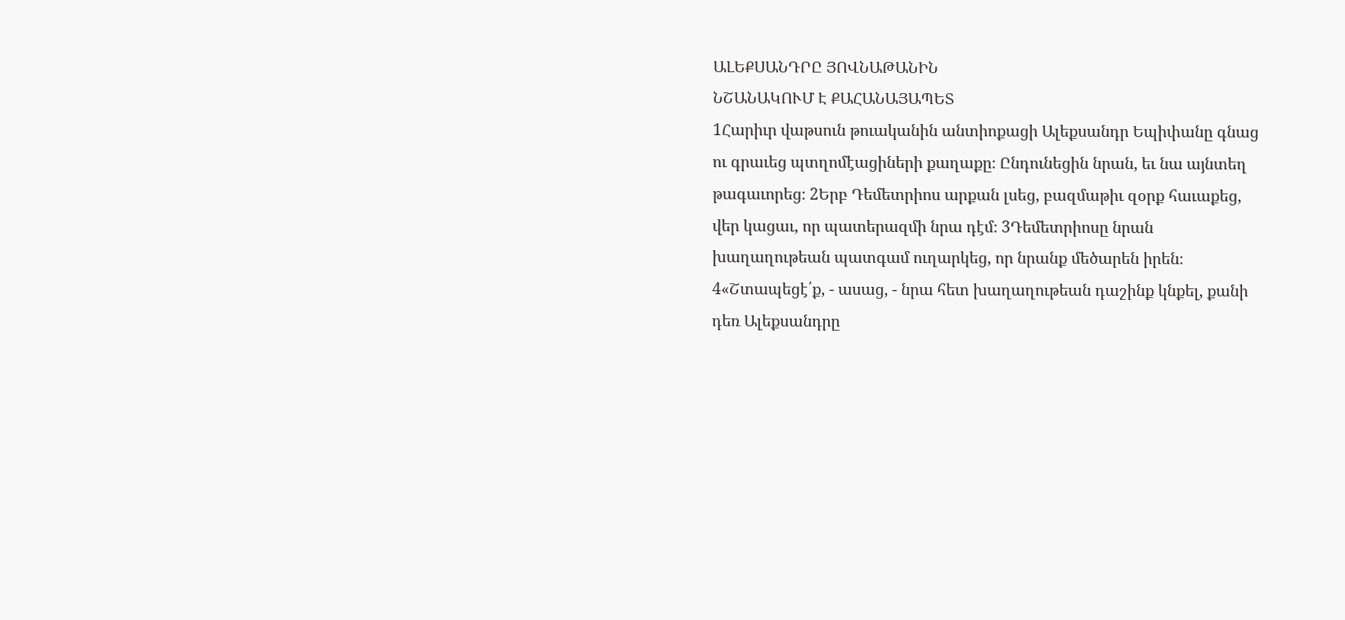ԱԼԵՔՍԱՆԴՐԸ ՅՈՎՆԱԹԱՆԻՆ
ՆՇԱՆԱԿՈՒՄ Է ՔԱՀԱՆԱՅԱՊԵՏ
1Հարիւր վաթսուն թուականին անտիոքացի Ալեքսանդր Եպիփանը գնաց ու գրաւեց պտղոմէացիների քաղաքը։ Ընդունեցին նրան, եւ նա այնտեղ թագաւորեց։ 2Երբ Դեմետրիոս արքան լսեց, բազմաթիւ զօրք հաւաքեց, վեր կացաւ, որ պատերազմի նրա դէմ։ 3Դեմետրիոսը նրան խաղաղութեան պատգամ ուղարկեց, որ նրանք մեծարեն իրեն։ 4«Շտապեցէ՛ք, - ասաց, - նրա հետ խաղաղութեան դաշինք կնքել, քանի դեռ Ալեքսանդրը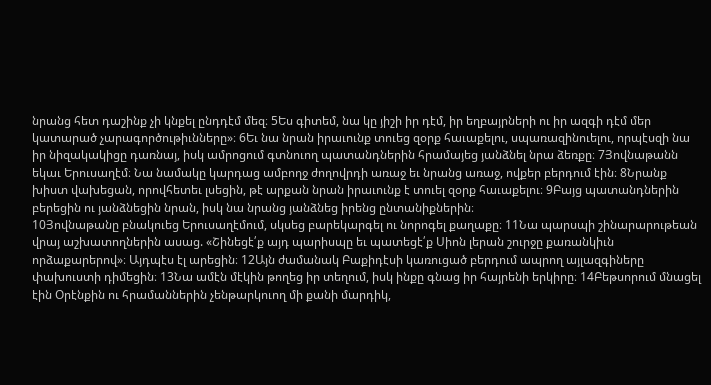նրանց հետ դաշինք չի կնքել ընդդէմ մեզ։ 5Ես գիտեմ, նա կը յիշի իր դէմ, իր եղբայրների ու իր ազգի դէմ մեր կատարած չարագործութիւնները»։ 6Եւ նա նրան իրաւունք տուեց զօրք հաւաքելու, սպառազինուելու, որպէսզի նա իր նիզակակիցը դառնայ, իսկ ամրոցում գտնուող պատանդներին հրամայեց յանձնել նրա ձեռքը։ 7Յովնաթանն եկաւ Երուսաղէմ։ Նա նամակը կարդաց ամբողջ ժողովրդի առաջ եւ նրանց առաջ, ովքեր բերդում էին։ 8Նրանք խիստ վախեցան, որովհետեւ լսեցին, թէ արքան նրան իրաւունք է տուել զօրք հաւաքելու։ 9Բայց պատանդներին բերեցին ու յանձնեցին նրան, իսկ նա նրանց յանձնեց իրենց ընտանիքներին։
10Յովնաթանը բնակուեց Երուսաղէմում, սկսեց բարեկարգել ու նորոգել քաղաքը։ 11Նա պարսպի շինարարութեան վրայ աշխատողներին ասաց. «Շինեցէ՛ք այդ պարիսպը եւ պատեցէ՛ք Սիոն լերան շուրջը քառանկիւն որձաքարերով»։ Այդպէս էլ արեցին։ 12Այն ժամանակ Բաքիդէսի կառուցած բերդում ապրող այլազգիները փախուստի դիմեցին։ 13Նա ամէն մէկին թողեց իր տեղում, իսկ ինքը գնաց իր հայրենի երկիրը։ 14Բեթսորում մնացել էին Օրէնքին ու հրամաններին չենթարկուող մի քանի մարդիկ,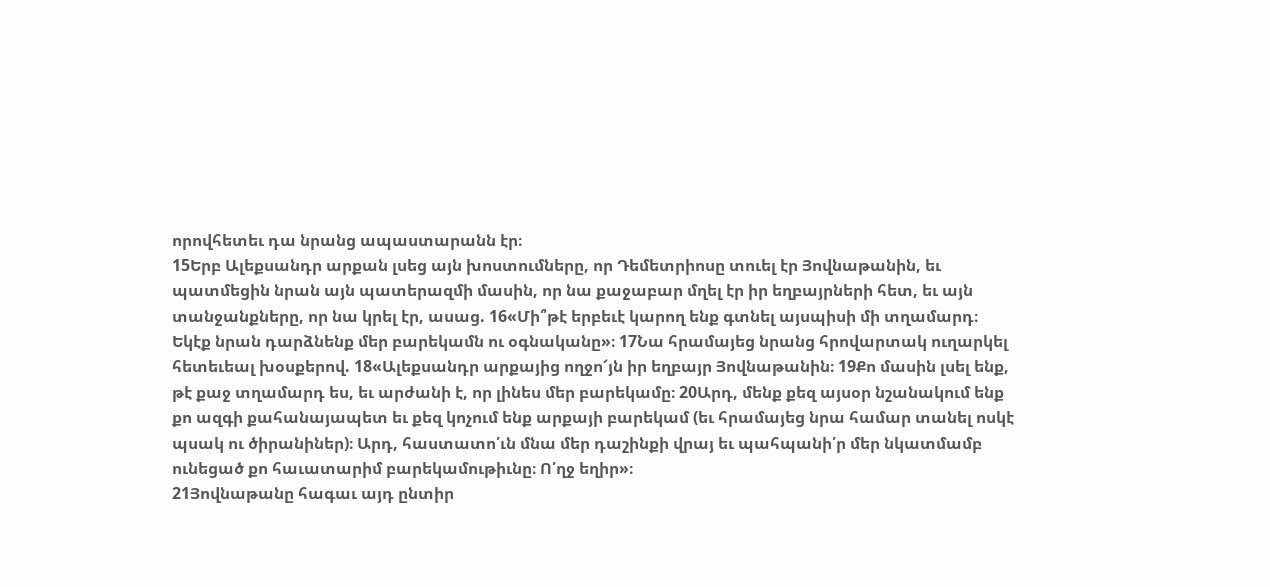որովհետեւ դա նրանց ապաստարանն էր։
15Երբ Ալեքսանդր արքան լսեց այն խոստումները, որ Դեմետրիոսը տուել էր Յովնաթանին, եւ պատմեցին նրան այն պատերազմի մասին, որ նա քաջաբար մղել էր իր եղբայրների հետ, եւ այն տանջանքները, որ նա կրել էր, ասաց. 16«Մի՞թէ երբեւէ կարող ենք գտնել այսպիսի մի տղամարդ։ Եկէք նրան դարձնենք մեր բարեկամն ու օգնականը»։ 17Նա հրամայեց նրանց հրովարտակ ուղարկել հետեւեալ խօսքերով. 18«Ալեքսանդր արքայից ողջո՜յն իր եղբայր Յովնաթանին։ 19Քո մասին լսել ենք, թէ քաջ տղամարդ ես, եւ արժանի է, որ լինես մեր բարեկամը։ 20Արդ, մենք քեզ այսօր նշանակում ենք քո ազգի քահանայապետ եւ քեզ կոչում ենք արքայի բարեկամ (եւ հրամայեց նրա համար տանել ոսկէ պսակ ու ծիրանիներ)։ Արդ, հաստատո՛ւն մնա մեր դաշինքի վրայ եւ պահպանի՛ր մեր նկատմամբ ունեցած քո հաւատարիմ բարեկամութիւնը։ Ո՛ղջ եղիր»։
21Յովնաթանը հագաւ այդ ընտիր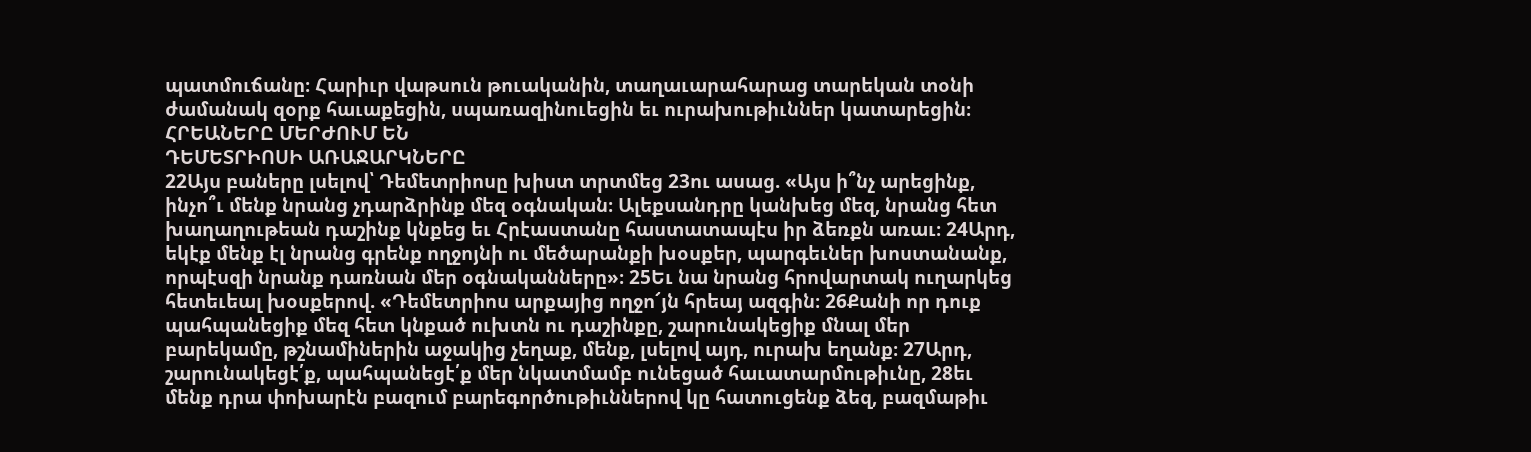պատմուճանը։ Հարիւր վաթսուն թուականին, տաղաւարահարաց տարեկան տօնի ժամանակ զօրք հաւաքեցին, սպառազինուեցին եւ ուրախութիւններ կատարեցին։
ՀՐԵԱՆԵՐԸ ՄԵՐԺՈՒՄ ԵՆ
ԴԵՄԵՏՐԻՈՍԻ ԱՌԱՋԱՐԿՆԵՐԸ
22Այս բաները լսելով՝ Դեմետրիոսը խիստ տրտմեց 23ու ասաց. «Այս ի՞նչ արեցինք, ինչո՞ւ մենք նրանց չդարձրինք մեզ օգնական։ Ալեքսանդրը կանխեց մեզ, նրանց հետ խաղաղութեան դաշինք կնքեց եւ Հրէաստանը հաստատապէս իր ձեռքն առաւ։ 24Արդ, եկէք մենք էլ նրանց գրենք ողջոյնի ու մեծարանքի խօսքեր, պարգեւներ խոստանանք, որպէսզի նրանք դառնան մեր օգնականները»։ 25Եւ նա նրանց հրովարտակ ուղարկեց հետեւեալ խօսքերով. «Դեմետրիոս արքայից ողջո՜յն հրեայ ազգին։ 26Քանի որ դուք պահպանեցիք մեզ հետ կնքած ուխտն ու դաշինքը, շարունակեցիք մնալ մեր բարեկամը, թշնամիներին աջակից չեղաք, մենք, լսելով այդ, ուրախ եղանք։ 27Արդ, շարունակեցէ՛ք, պահպանեցէ՛ք մեր նկատմամբ ունեցած հաւատարմութիւնը, 28եւ մենք դրա փոխարէն բազում բարեգործութիւններով կը հատուցենք ձեզ, բազմաթիւ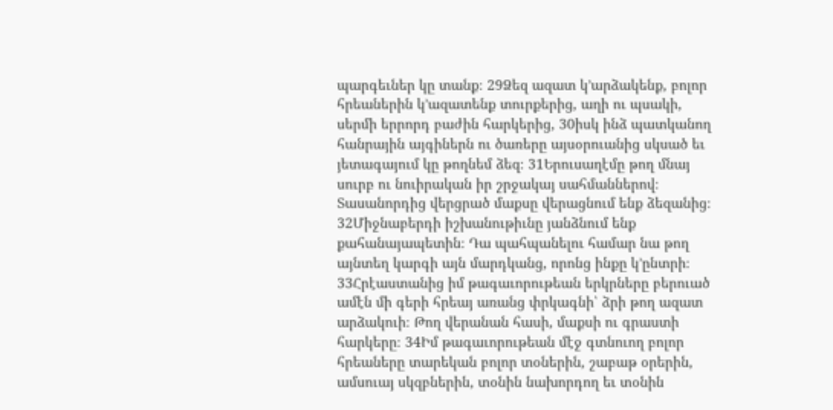պարգեւներ կը տանք։ 29Ձեզ ազատ կ’արձակենք, բոլոր հրեաներին կ’ազատենք տուրքերից, աղի ու պսակի, սերմի երրորդ բաժին հարկերից, 30իսկ ինձ պատկանող հանրային այգիներն ու ծառերը այսօրուանից սկսած եւ յետագայում կը թողնեմ ձեզ։ 31Երուսաղէմը թող մնայ սուրբ ու նուիրական իր շրջակայ սահմաններով։ Տասանորդից վերցրած մաքսը վերացնում ենք ձեզանից։ 32Միջնաբերդի իշխանութիւնը յանձնում ենք քահանայապետին։ Դա պահպանելու համար նա թող այնտեղ կարգի այն մարդկանց, որոնց ինքը կ’ընտրի։ 33Հրէաստանից իմ թագաւորութեան երկրները բերուած ամէն մի գերի հրեայ առանց փրկագնի՝ ձրի թող ազատ արձակուի։ Թող վերանան հասի, մաքսի ու գրաստի հարկերը։ 34Իմ թագաւորութեան մէջ գտնուող բոլոր հրեաները տարեկան բոլոր տօներին, շաբաթ օրերին, ամսուայ սկզբներին, տօնին նախորդող եւ տօնին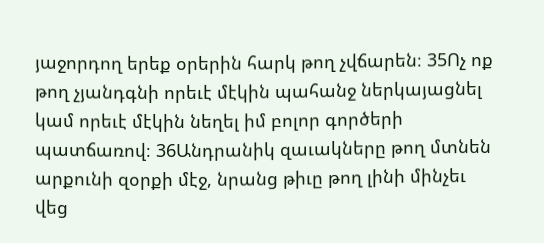յաջորդող երեք օրերին հարկ թող չվճարեն։ 35Ոչ ոք թող չյանդգնի որեւէ մէկին պահանջ ներկայացնել կամ որեւէ մէկին նեղել իմ բոլոր գործերի պատճառով։ 36Անդրանիկ զաւակները թող մտնեն արքունի զօրքի մէջ, նրանց թիւը թող լինի մինչեւ վեց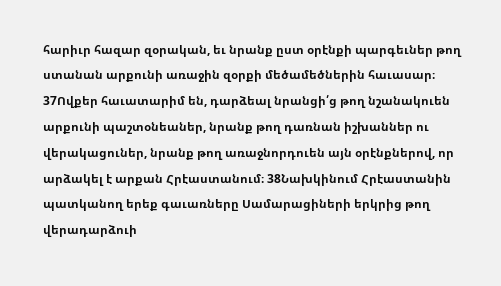հարիւր հազար զօրական, եւ նրանք ըստ օրէնքի պարգեւներ թող ստանան արքունի առաջին զօրքի մեծամեծներին հաւասար։ 37Ովքեր հաւատարիմ են, դարձեալ նրանցի՛ց թող նշանակուեն արքունի պաշտօնեաներ, նրանք թող դառնան իշխաններ ու վերակացուներ, նրանք թող առաջնորդուեն այն օրէնքներով, որ արձակել է արքան Հրէաստանում։ 38Նախկինում Հրէաստանին պատկանող երեք գաւառները Սամարացիների երկրից թող վերադարձուի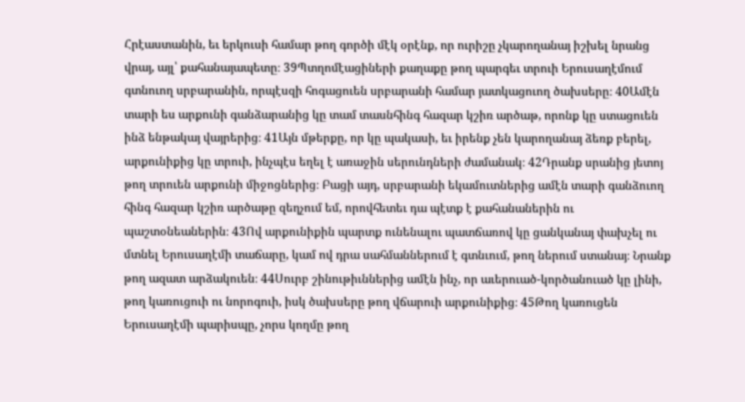Հրէաստանին, եւ երկուսի համար թող գործի մէկ օրէնք, որ ուրիշը չկարողանայ իշխել նրանց վրայ, այլ՝ քահանայապետը։ 39Պտղոմէացիների քաղաքը թող պարգեւ տրուի Երուսաղէմում գտնուող սրբարանին, որպէսզի հոգացուեն սրբարանի համար յատկացուող ծախսերը։ 40Ամէն տարի ես արքունի գանձարանից կը տամ տասնհինգ հազար կշիռ արծաթ, որոնք կը ստացուեն ինձ ենթակայ վայրերից։ 41Այն մթերքը, որ կը պակասի, եւ իրենք չեն կարողանայ ձեռք բերել, արքունիքից կը տրուի, ինչպէս եղել է առաջին սերունդների ժամանակ։ 42Դրանք սրանից յետոյ թող տրուեն արքունի միջոցներից։ Բացի այդ, սրբարանի եկամուտներից ամէն տարի գանձուող հինգ հազար կշիռ արծաթը զեղչում եմ, որովհետեւ դա պէտք է քահանաներին ու պաշտօնեաներին։ 43Ով արքունիքին պարտք ունենալու պատճառով կը ցանկանայ փախչել ու մտնել Երուսաղէմի տաճարը, կամ ով դրա սահմաններում է գտնւում, թող ներում ստանայ։ Նրանք թող ազատ արձակուեն։ 44Սուրբ շինութիւններից ամէն ինչ, որ աւերուած-կործանուած կը լինի, թող կառուցուի ու նորոգուի, իսկ ծախսերը թող վճարուի արքունիքից։ 45Թող կառուցեն Երուսաղէմի պարիսպը, չորս կողմը թող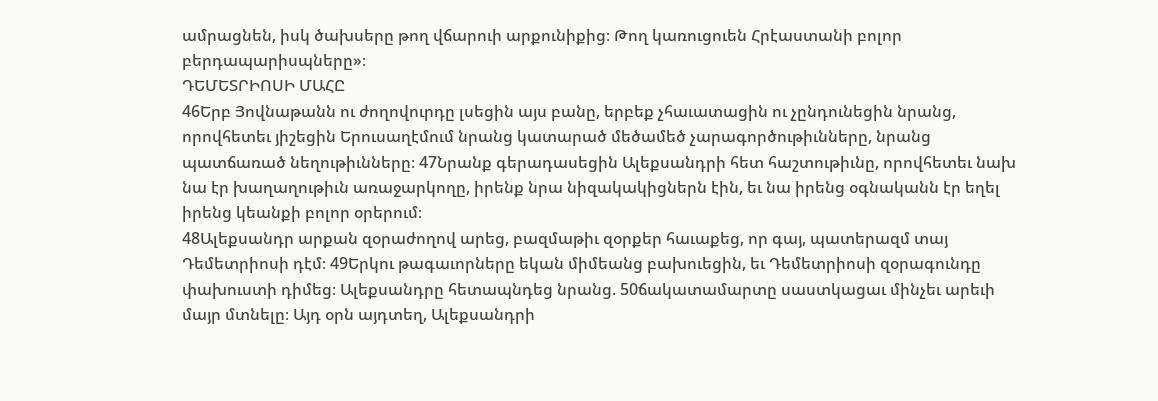ամրացնեն, իսկ ծախսերը թող վճարուի արքունիքից։ Թող կառուցուեն Հրէաստանի բոլոր բերդապարիսպները»։
ԴԵՄԵՏՐԻՈՍԻ ՄԱՀԸ
46Երբ Յովնաթանն ու ժողովուրդը լսեցին այս բանը, երբեք չհաւատացին ու չընդունեցին նրանց, որովհետեւ յիշեցին Երուսաղէմում նրանց կատարած մեծամեծ չարագործութիւնները, նրանց պատճառած նեղութիւնները։ 47Նրանք գերադասեցին Ալեքսանդրի հետ հաշտութիւնը, որովհետեւ նախ նա էր խաղաղութիւն առաջարկողը, իրենք նրա նիզակակիցներն էին, եւ նա իրենց օգնականն էր եղել իրենց կեանքի բոլոր օրերում։
48Ալեքսանդր արքան զօրաժողով արեց, բազմաթիւ զօրքեր հաւաքեց, որ գայ, պատերազմ տայ Դեմետրիոսի դէմ։ 49Երկու թագաւորները եկան միմեանց բախուեցին, եւ Դեմետրիոսի զօրագունդը փախուստի դիմեց։ Ալեքսանդրը հետապնդեց նրանց. 50ճակատամարտը սաստկացաւ մինչեւ արեւի մայր մտնելը։ Այդ օրն այդտեղ, Ալեքսանդրի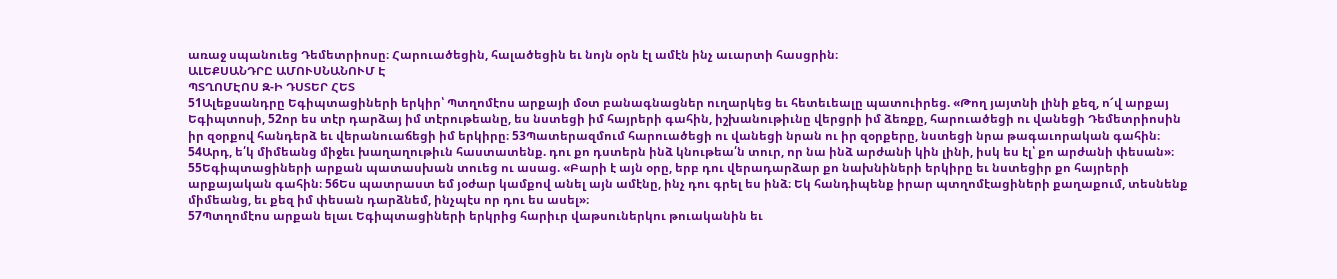առաջ սպանուեց Դեմետրիոսը։ Հարուածեցին, հալածեցին եւ նոյն օրն էլ ամէն ինչ աւարտի հասցրին։
ԱԼԵՔՍԱՆԴՐԸ ԱՄՈՒՍՆԱՆՈՒՄ Է
ՊՏՂՈՄԷՈՍ Զ-Ի ԴՍՏԵՐ ՀԵՏ
51Ալեքսանդրը Եգիպտացիների երկիր՝ Պտղոմէոս արքայի մօտ բանագնացներ ուղարկեց եւ հետեւեալը պատուիրեց. «Թող յայտնի լինի քեզ, ո՜վ արքայ Եգիպտոսի, 52որ ես տէր դարձայ իմ տէրութեանը, ես նստեցի իմ հայրերի գահին, իշխանութիւնը վերցրի իմ ձեռքը, հարուածեցի ու վանեցի Դեմետրիոսին իր զօրքով հանդերձ եւ վերանուաճեցի իմ երկիրը։ 53Պատերազմում հարուածեցի ու վանեցի նրան ու իր զօրքերը, նստեցի նրա թագաւորական գահին։ 54Արդ, ե՛կ միմեանց միջեւ խաղաղութիւն հաստատենք. դու քո դստերն ինձ կնութեա՛ն տուր, որ նա ինձ արժանի կին լինի, իսկ ես էլ՝ քո արժանի փեսան»։
55Եգիպտացիների արքան պատասխան տուեց ու ասաց. «Բարի է այն օրը, երբ դու վերադարձար քո նախնիների երկիրը եւ նստեցիր քո հայրերի արքայական գահին։ 56Ես պատրաստ եմ յօժար կամքով անել այն ամէնը, ինչ դու գրել ես ինձ։ Եկ հանդիպենք իրար պտղոմէացիների քաղաքում, տեսնենք միմեանց, եւ քեզ իմ փեսան դարձնեմ, ինչպէս որ դու ես ասել»։
57Պտղոմէոս արքան ելաւ Եգիպտացիների երկրից հարիւր վաթսուներկու թուականին եւ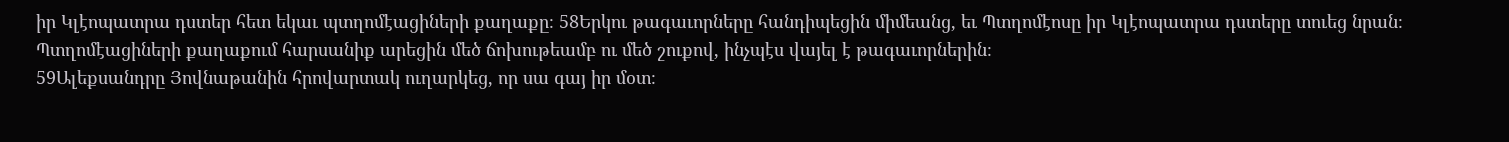իր Կլէոպատրա դստեր հետ եկաւ պտղոմէացիների քաղաքը։ 58Երկու թագաւորները հանդիպեցին միմեանց, եւ Պտղոմէոսը իր Կլէոպատրա դստերը տուեց նրան։ Պտղոմէացիների քաղաքում հարսանիք արեցին մեծ ճոխութեամբ ու մեծ շուքով, ինչպէս վայել է թագաւորներին։
59Ալեքսանդրը Յովնաթանին հրովարտակ ուղարկեց, որ սա գայ իր մօտ։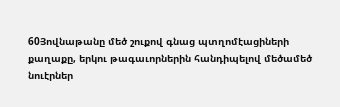60Յովնաթանը մեծ շուքով գնաց պտղոմէացիների քաղաքը, երկու թագաւորներին հանդիպելով մեծամեծ նուէրներ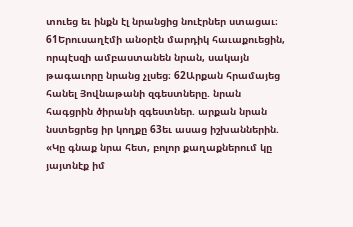տուեց եւ ինքն էլ նրանցից նուէրներ ստացաւ։ 61Երուսաղէմի անօրէն մարդիկ հաւաքուեցին, որպէսզի ամբաստանեն նրան, սակայն թագաւորը նրանց չլսեց։ 62Արքան հրամայեց հանել Յովնաթանի զգեստները. նրան հագցրին ծիրանի զգեստներ. արքան նրան նստեցրեց իր կողքը 63եւ ասաց իշխաններին. «Կը գնաք նրա հետ, բոլոր քաղաքներում կը յայտնէք իմ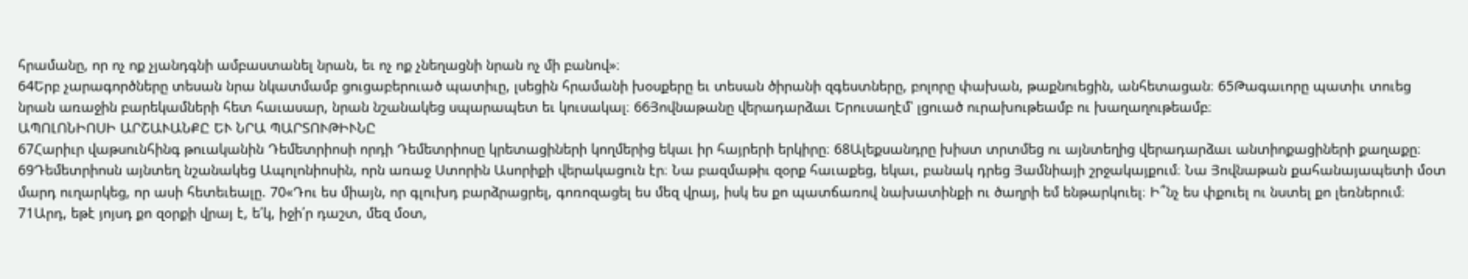հրամանը, որ ոչ ոք չյանդգնի ամբաստանել նրան, եւ ոչ ոք չնեղացնի նրան ոչ մի բանով»։
64Երբ չարագործները տեսան նրա նկատմամբ ցուցաբերուած պատիւը, լսեցին հրամանի խօսքերը եւ տեսան ծիրանի զգեստները, բոլորը փախան, թաքնուեցին, անհետացան։ 65Թագաւորը պատիւ տուեց նրան առաջին բարեկամների հետ հաւասար, նրան նշանակեց սպարապետ եւ կուսակալ։ 66Յովնաթանը վերադարձաւ Երուսաղէմ՝ լցուած ուրախութեամբ ու խաղաղութեամբ։
ԱՊՈԼՈՆԻՈՍԻ ԱՐՇԱՒԱՆՔԸ ԵՒ ՆՐԱ ՊԱՐՏՈՒԹԻՒՆԸ
67Հարիւր վաթսունհինգ թուականին Դեմետրիոսի որդի Դեմետրիոսը կրետացիների կողմերից եկաւ իր հայրերի երկիրը։ 68Ալեքսանդրը խիստ տրտմեց ու այնտեղից վերադարձաւ անտիոքացիների քաղաքը։ 69Դեմետրիոսն այնտեղ նշանակեց Ապոլոնիոսին, որն առաջ Ստորին Ասորիքի վերակացուն էր։ Նա բազմաթիւ զօրք հաւաքեց, եկաւ, բանակ դրեց Յամնիայի շրջակայքում։ Նա Յովնաթան քահանայապետի մօտ մարդ ուղարկեց, որ ասի հետեւեալը. 70«Դու ես միայն, որ գլուխդ բարձրացրել, գոռոզացել ես մեզ վրայ, իսկ ես քո պատճառով նախատինքի ու ծաղրի եմ ենթարկուել։ Ի՞նչ ես փքուել ու նստել քո լեռներում։ 71Արդ, եթէ յոյսդ քո զօրքի վրայ է, ե՛կ, իջի՛ր դաշտ, մեզ մօտ,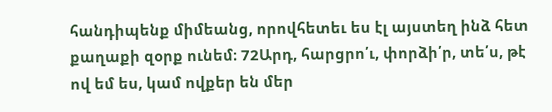հանդիպենք միմեանց, որովհետեւ ես էլ այստեղ ինձ հետ քաղաքի զօրք ունեմ։ 72Արդ, հարցրո՛ւ, փորձի՛ր, տե՛ս, թէ ով եմ ես, կամ ովքեր են մեր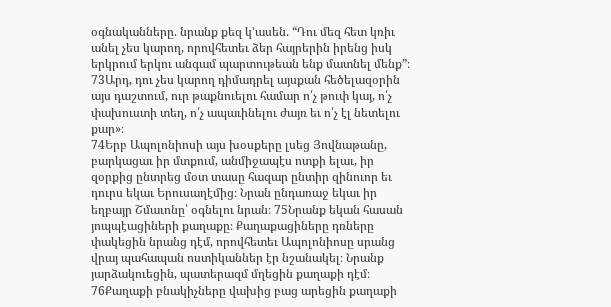օգնականները. նրանք քեզ կ’ասեն. “Դու մեզ հետ կռիւ անել չես կարող, որովհետեւ ձեր հայրերին իրենց իսկ երկրում երկու անգամ պարտութեան ենք մատնել մենք”։ 73Արդ, դու չես կարող դիմադրել այսքան հեծելազօրին այս դաշտում, ուր թաքնուելու համար ո՛չ թուփ կայ, ո՛չ փախուստի տեղ, ո՛չ ապաւինելու ժայռ եւ ո՛չ էլ նետելու քար»։
74Երբ Ապոլոնիոսի այս խօսքերը լսեց Յովնաթանը, բարկացաւ իր մտքում, անմիջապէս ոտքի ելաւ, իր զօրքից ընտրեց մօտ տասը հազար ընտիր զինուոր եւ դուրս եկաւ Երուսաղէմից։ Նրան ընդառաջ եկաւ իր եղբայր Շմաւոնը՝ օգնելու նրան։ 75Նրանք եկան հասան յոպպէացիների քաղաքը։ Քաղաքացիները դռները փակեցին նրանց դէմ, որովհետեւ Ապոլոնիոսը սրանց վրայ պահապան ոստիկաններ էր նշանակել։ Նրանք յարձակուեցին, պատերազմ մղեցին քաղաքի դէմ։ 76Քաղաքի բնակիչները վախից բաց արեցին քաղաքի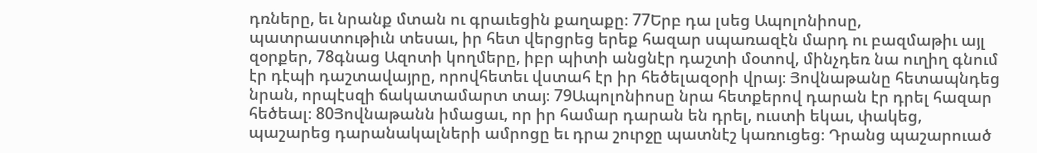դռները, եւ նրանք մտան ու գրաւեցին քաղաքը։ 77Երբ դա լսեց Ապոլոնիոսը, պատրաստութիւն տեսաւ, իր հետ վերցրեց երեք հազար սպառազէն մարդ ու բազմաթիւ այլ զօրքեր, 78գնաց Ազոտի կողմերը, իբր պիտի անցնէր դաշտի մօտով, մինչդեռ նա ուղիղ գնում էր դէպի դաշտավայրը, որովհետեւ վստահ էր իր հեծելազօրի վրայ։ Յովնաթանը հետապնդեց նրան, որպէսզի ճակատամարտ տայ։ 79Ապոլոնիոսը նրա հետքերով դարան էր դրել հազար հեծեալ։ 80Յովնաթանն իմացաւ, որ իր համար դարան են դրել, ուստի եկաւ, փակեց, պաշարեց դարանակալների ամրոցը եւ դրա շուրջը պատնէշ կառուցեց։ Դրանց պաշարուած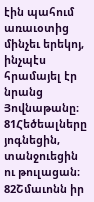էին պահում առաւօտից մինչեւ երեկոյ, ինչպէս հրամայել էր նրանց Յովնաթանը։ 81Հեծեալները յոգնեցին, տանջուեցին ու թուլացան։ 82Շմաւոնն իր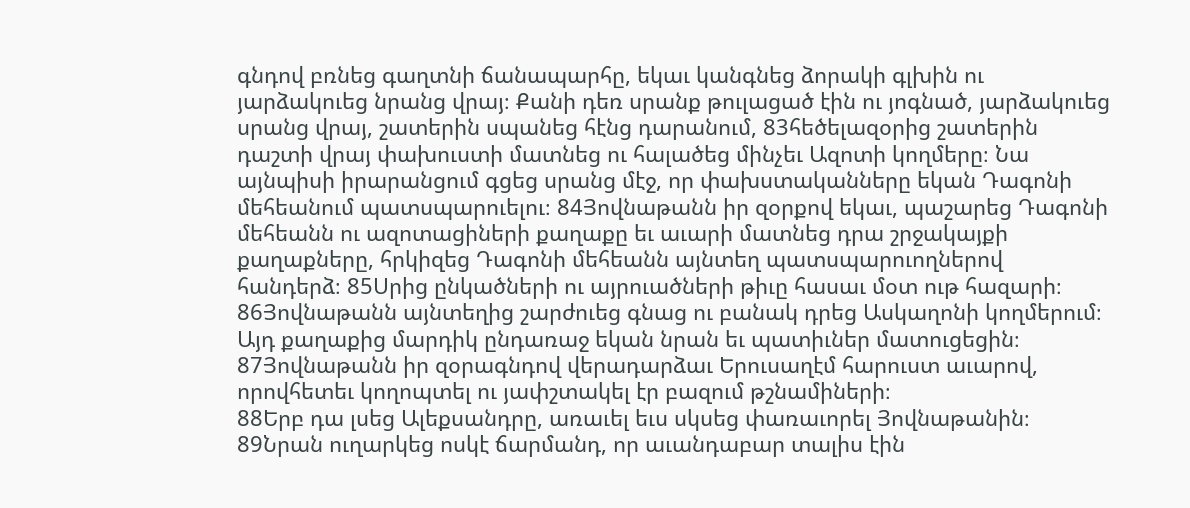գնդով բռնեց գաղտնի ճանապարհը, եկաւ կանգնեց ձորակի գլխին ու յարձակուեց նրանց վրայ։ Քանի դեռ սրանք թուլացած էին ու յոգնած, յարձակուեց սրանց վրայ, շատերին սպանեց հէնց դարանում, 83հեծելազօրից շատերին դաշտի վրայ փախուստի մատնեց ու հալածեց մինչեւ Ազոտի կողմերը։ Նա այնպիսի իրարանցում գցեց սրանց մէջ, որ փախստականները եկան Դագոնի մեհեանում պատսպարուելու։ 84Յովնաթանն իր զօրքով եկաւ, պաշարեց Դագոնի մեհեանն ու ազոտացիների քաղաքը եւ աւարի մատնեց դրա շրջակայքի քաղաքները, հրկիզեց Դագոնի մեհեանն այնտեղ պատսպարուողներով հանդերձ։ 85Սրից ընկածների ու այրուածների թիւը հասաւ մօտ ութ հազարի։ 86Յովնաթանն այնտեղից շարժուեց գնաց ու բանակ դրեց Ասկաղոնի կողմերում։ Այդ քաղաքից մարդիկ ընդառաջ եկան նրան եւ պատիւներ մատուցեցին։ 87Յովնաթանն իր զօրագնդով վերադարձաւ Երուսաղէմ հարուստ աւարով, որովհետեւ կողոպտել ու յափշտակել էր բազում թշնամիների։
88Երբ դա լսեց Ալեքսանդրը, առաւել եւս սկսեց փառաւորել Յովնաթանին։ 89Նրան ուղարկեց ոսկէ ճարմանդ, որ աւանդաբար տալիս էին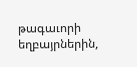թագաւորի եղբայրներին,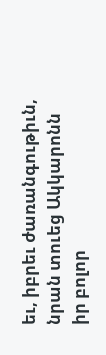եւ, իբրեւ ժառանգութիւն, նրան տուեց Ակկարոնն իր բոլոր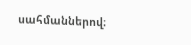սահմաններով։